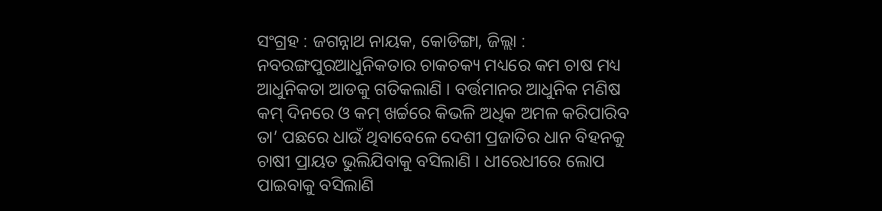ସଂଗ୍ରହ : ଜଗନ୍ନାଥ ନାୟକ, କୋଡିଙ୍ଗା, ଜିଲ୍ଲା : ନବରଙ୍ଗପୁରଆଧୁନିକତାର ଚାକଚକ୍ୟ ମଧ୍ୟରେ କମ ଚାଷ ମଧ୍ୟ ଆଧୁନିକତା ଆଡକୁ ଗତିକଲାଣି । ବର୍ତ୍ତମାନର ଆଧୁନିକ ମଣିଷ କମ୍ ଦିନରେ ଓ କମ୍ ଖର୍ଚ୍ଚରେ କିଭଳି ଅଧିକ ଅମଳ କରିପାରିବ ତା’ ପଛରେ ଧାଉଁ ଥିବାବେଳେ ଦେଶୀ ପ୍ରଜାତିର ଧାନ ବିହନକୁ ଚାଷୀ ପ୍ରାୟତ ଭୁଲିଯିବାକୁ ବସିଲାଣି । ଧୀରେଧୀରେ ଲୋପ ପାଇବାକୁ ବସିଲାଣି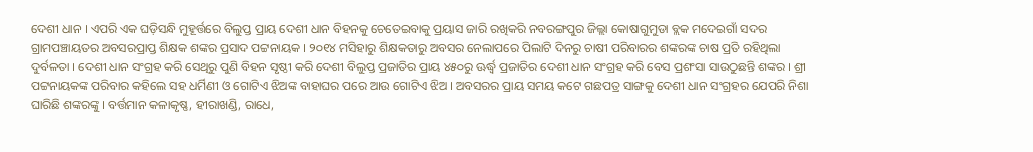ଦେଶୀ ଧାନ । ଏପରି ଏକ ଘଡ଼ିସନ୍ଧି ମୁହୂର୍ତ୍ତରେ ବିଲୁପ୍ତ ପ୍ରାୟ ଦେଶୀ ଧାନ ବିହନକୁ ଚେତେଇବାକୁ ପ୍ରୟାସ ଜାରି ରଖିକରି ନବରଙ୍ଗପୁର ଜିଲ୍ଲା କୋଷାଗୁମୁଡା ବ୍ଲକ ମଦେଇଗାଁ ସଦର ଗ୍ରାମପଞ୍ଚାୟତର ଅବସରପ୍ରାପ୍ତ ଶିକ୍ଷକ ଶଙ୍କର ପ୍ରସାଦ ପଟ୍ଟନାୟକ । ୨୦୧୪ ମସିହାରୁ ଶିକ୍ଷକତାରୁ ଅବସର ନେଲାପରେ ପିଲାଟି ଦିନରୁ ଚାଷୀ ପରିବାରର ଶଙ୍କରଙ୍କ ଚାଷ ପ୍ରତି ରହିଥିଲା ଦୁର୍ବଳତା । ଦେଶୀ ଧାନ ସଂଗ୍ରହ କରି ସେଥିରୁ ପୁଣି ବିହନ ସୃଷ୍ଠୀ କରି ଦେଶୀ ବିଲୁପ୍ତ ପ୍ରଜାତିର ପ୍ରାୟ ୪୫୦ରୁ ଊର୍ଦ୍ଧ୍ଵ ପ୍ରଜାତିର ଦେଶୀ ଧାନ ସଂଗ୍ରହ କରି ବେସ ପ୍ରଶଂସା ସାଉଠୁଛନ୍ତି ଶଙ୍କର । ଶ୍ରୀ ପଟ୍ଟନାୟକଙ୍କ ପରିବାର କହିଲେ ସହ ଧର୍ମିଣୀ ଓ ଗୋଟିଏ ଝିଅଙ୍କ ବାହାଘର ପରେ ଆଉ ଗୋଟିଏ ଝିଅ । ଅବସରର ପ୍ରାୟ ସମୟ କଟେ ଗଛପତ୍ର ସାଙ୍ଗକୁ ଦେଶୀ ଧାନ ସଂଗ୍ରହର ଯେପରି ନିଶା ଘାରିଛି ଶଙ୍କରଙ୍କୁ । ବର୍ତ୍ତମାନ କଳାକୃଷ୍ଣ, ହୀରାଖଣ୍ଡି, ରାଧେ,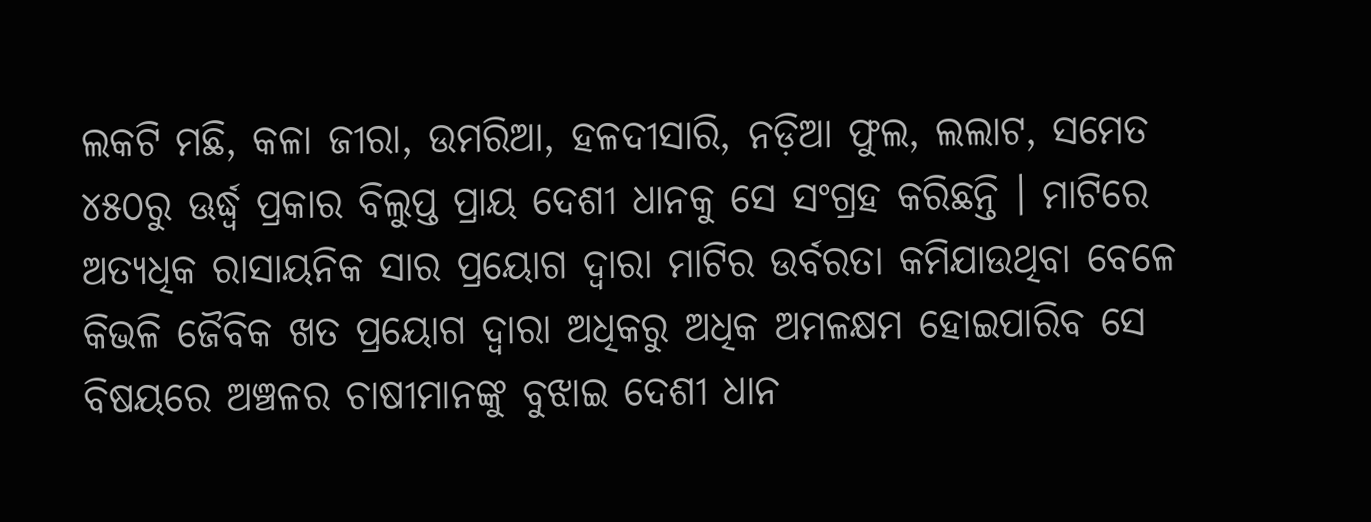ଲକଟି ମଛି, କଳା ଜୀରା, ଉମରିଆ, ହଳଦୀସାରି, ନଡ଼ିଆ ଫୁଲ, ଲଲାଟ, ସମେତ ୪୫୦ରୁ ଊର୍ଦ୍ଧ୍ଵ ପ୍ରକାର ବିଲୁପ୍ତ ପ୍ରାୟ ଦେଶୀ ଧାନକୁ ସେ ସଂଗ୍ରହ କରିଛନ୍ତି । ମାଟିରେ ଅତ୍ୟଧିକ ରାସାୟନିକ ସାର ପ୍ରୟୋଗ ଦ୍ଵାରା ମାଟିର ଉର୍ବରତା କମିଯାଉଥିବା ବେଳେ କିଭଳି ଜୈବିକ ଖତ ପ୍ରୟୋଗ ଦ୍ଵାରା ଅଧିକରୁ ଅଧିକ ଅମଳକ୍ଷମ ହୋଇପାରିବ ସେ ବିଷୟରେ ଅଞ୍ଚଳର ଚାଷୀମାନଙ୍କୁ ବୁଝାଇ ଦେଶୀ ଧାନ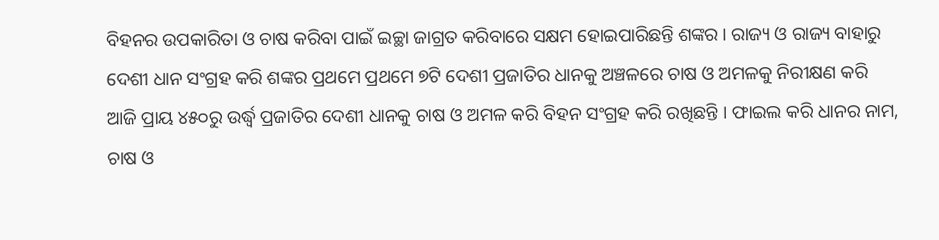ବିହନର ଉପକାରିତା ଓ ଚାଷ କରିବା ପାଇଁ ଇଚ୍ଛା ଜାଗ୍ରତ କରିବାରେ ସକ୍ଷମ ହୋଇପାରିଛନ୍ତି ଶଙ୍କର । ରାଜ୍ୟ ଓ ରାଜ୍ୟ ବାହାରୁ ଦେଶୀ ଧାନ ସଂଗ୍ରହ କରି ଶଙ୍କର ପ୍ରଥମେ ପ୍ରଥମେ ୭ଟି ଦେଶୀ ପ୍ରଜାତିର ଧାନକୁ ଅଞ୍ଚଳରେ ଚାଷ ଓ ଅମଳକୁ ନିରୀକ୍ଷଣ କରି ଆଜି ପ୍ରାୟ ୪୫୦ରୁ ଉର୍ଦ୍ଧ୍ଵ ପ୍ରଜାତିର ଦେଶୀ ଧାନକୁ ଚାଷ ଓ ଅମଳ କରି ବିହନ ସଂଗ୍ରହ କରି ରଖିଛନ୍ତି । ଫାଇଲ କରି ଧାନର ନାମ, ଚାଷ ଓ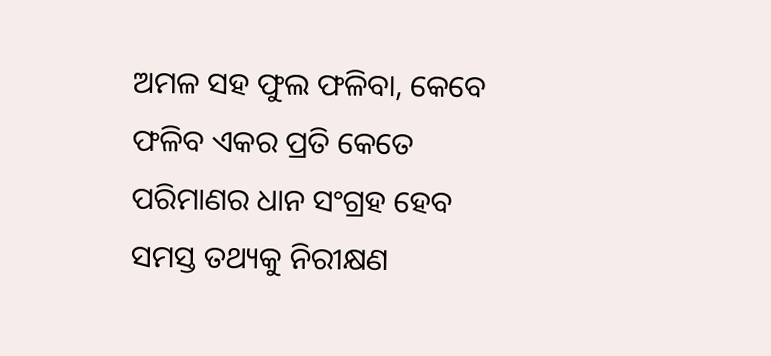ଅମଳ ସହ ଫୁଲ ଫଳିବା, କେବେ ଫଳିବ ଏକର ପ୍ରତି କେତେ ପରିମାଣର ଧାନ ସଂଗ୍ରହ ହେବ ସମସ୍ତ ତଥ୍ୟକୁ ନିରୀକ୍ଷଣ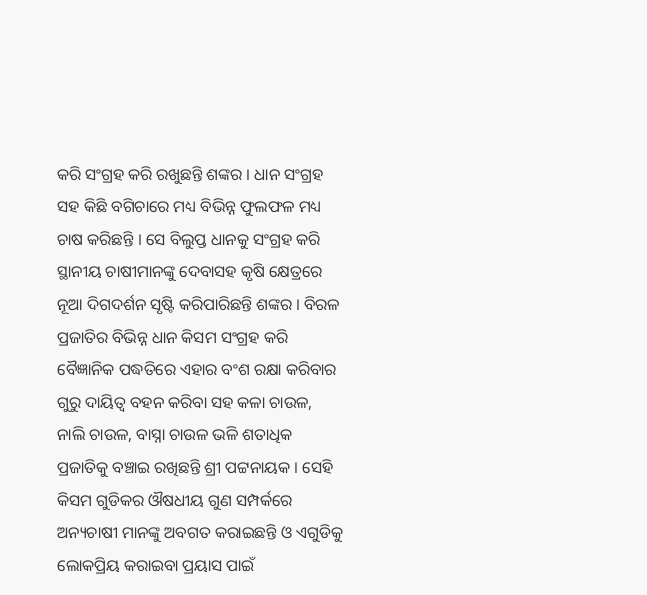କରି ସଂଗ୍ରହ କରି ରଖୁଛନ୍ତି ଶଙ୍କର । ଧାନ ସଂଗ୍ରହ ସହ କିଛି ବଗିଚାରେ ମଧ୍ୟ ବିଭିନ୍ନ ଫୁଲଫଳ ମଧ୍ୟ ଚାଷ କରିଛନ୍ତି । ସେ ବିଲୁପ୍ତ ଧାନକୁ ସଂଗ୍ରହ କରି ସ୍ଥାନୀୟ ଚାଷୀମାନଙ୍କୁ ଦେବାସହ କୃଷି କ୍ଷେତ୍ରରେ ନୂଆ ଦିଗଦର୍ଶନ ସୃଷ୍ଟି କରିପାରିଛନ୍ତି ଶଙ୍କର । ବିରଳ ପ୍ରଜାତିର ବିଭିନ୍ନ ଧାନ କିସମ ସଂଗ୍ରହ କରି ବୈଜ୍ଞାନିକ ପଦ୍ଧତିରେ ଏହାର ବଂଶ ରକ୍ଷା କରିବାର ଗୁରୁ ଦାୟିତ୍ଵ ବହନ କରିବା ସହ କଳା ଚାଉଳ, ନାଲି ଚାଉଳ, ବାସ୍ନା ଚାଉଳ ଭଳି ଶତାଧିକ ପ୍ରଜାତିକୁ ବଞ୍ଚାଇ ରଖିଛନ୍ତି ଶ୍ରୀ ପଟ୍ଟନାୟକ । ସେହି କିସମ ଗୁଡିକର ଔଷଧୀୟ ଗୁଣ ସମ୍ପର୍କରେ ଅନ୍ୟଚାଷୀ ମାନଙ୍କୁ ଅବଗତ କରାଇଛନ୍ତି ଓ ଏଗୁଡିକୁ ଲୋକପ୍ରିୟ କରାଇବା ପ୍ରୟାସ ପାଇଁ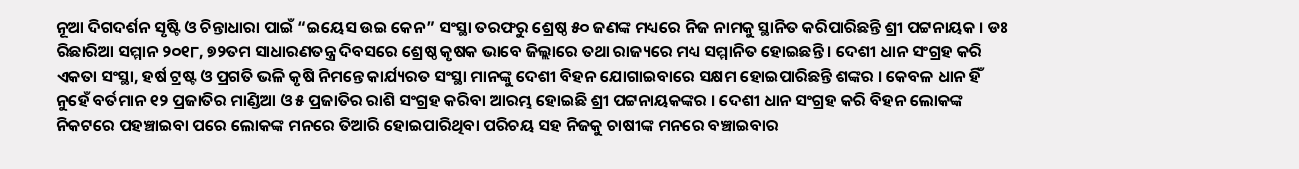ନୂଆ ଦିଗଦର୍ଶନ ସୃଷ୍ଟି ଓ ଚିନ୍ତାଧାରା ପାଇଁ “ଇୟେସ ଉଇ କେନ” ସଂସ୍ଥା ତରଫରୁ ଶ୍ରେଷ୍ଠ ୫୦ ଜଣଙ୍କ ମଧ୍ୟରେ ନିଜ ନାମକୁ ସ୍ଥାନିତ କରିପାରିଛନ୍ତି ଶ୍ରୀ ପଟ୍ଟନାୟକ । ଡଃ ରିଛାରିଆ ସମ୍ମାନ ୨୦୧୮, ୭୨ତମ ସାଧାରଣତନ୍ତ୍ର ଦିବସରେ ଶ୍ରେଷ୍ଠ କୃଷକ ଭାବେ ଜିଲ୍ଲାରେ ତଥା ରାଜ୍ୟରେ ମଧ୍ୟ ସମ୍ମାନିତ ହୋଇଛନ୍ତି । ଦେଶୀ ଧାନ ସଂଗ୍ରହ କରି ଏକତା ସଂସ୍ଥା, ହର୍ଷ ଟ୍ରଷ୍ଟ ଓ ପ୍ରଗତି ଭଳି କୃଷି ନିମନ୍ତେ କାର୍ଯ୍ୟରତ ସଂସ୍ଥା ମାନଙ୍କୁ ଦେଶୀ ବିହନ ଯୋଗାଇବାରେ ସକ୍ଷମ ହୋଇପାରିଛନ୍ତି ଶଙ୍କର । କେବଳ ଧାନ ହିଁ ନୁହେଁ ବର୍ତମାନ ୧୨ ପ୍ରଜାତିର ମାଣ୍ଡିଆ ଓ ୫ ପ୍ରଜାତିର ରାଶି ସଂଗ୍ରହ କରିବା ଆରମ୍ଭ ହୋଇଛି ଶ୍ରୀ ପଟ୍ଟନାୟକଙ୍କର । ଦେଶୀ ଧାନ ସଂଗ୍ରହ କରି ବିହନ ଲୋକଙ୍କ ନିକଟରେ ପହଞ୍ଚାଇବା ପରେ ଲୋକଙ୍କ ମନରେ ତିଆରି ହୋଇପାରିଥିବା ପରିଚୟ ସହ ନିଜକୁ ଚାଷୀଙ୍କ ମନରେ ବଞ୍ଚାଇବାର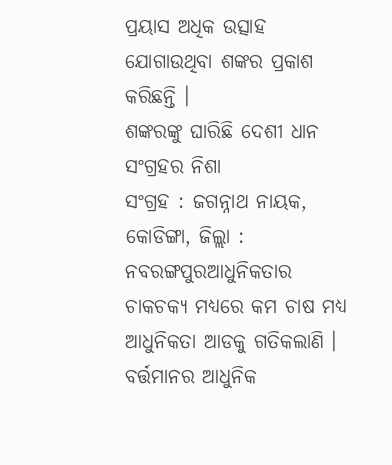ପ୍ରୟାସ ଅଧିକ ଉତ୍ସାହ ଯୋଗାଉଥିବା ଶଙ୍କର ପ୍ରକାଶ କରିଛନ୍ତି ।
ଶଙ୍କରଙ୍କୁ ଘାରିଛି ଦେଶୀ ଧାନ ସଂଗ୍ରହର ନିଶା
ସଂଗ୍ରହ : ଜଗନ୍ନାଥ ନାୟକ, କୋଡିଙ୍ଗା, ଜିଲ୍ଲା : ନବରଙ୍ଗପୁରଆଧୁନିକତାର ଚାକଚକ୍ୟ ମଧ୍ୟରେ କମ ଚାଷ ମଧ୍ୟ ଆଧୁନିକତା ଆଡକୁ ଗତିକଲାଣି । ବର୍ତ୍ତମାନର ଆଧୁନିକ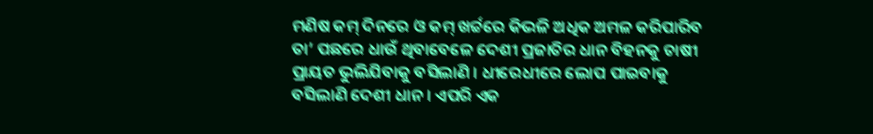ମଣିଷ କମ୍ ଦିନରେ ଓ କମ୍ ଖର୍ଚ୍ଚରେ କିଭଳି ଅଧିକ ଅମଳ କରିପାରିବ ତା’ ପଛରେ ଧାଉଁ ଥିବାବେଳେ ଦେଶୀ ପ୍ରଜାତିର ଧାନ ବିହନକୁ ଚାଷୀ ପ୍ରାୟତ ଭୁଲିଯିବାକୁ ବସିଲାଣି । ଧୀରେଧୀରେ ଲୋପ ପାଇବାକୁ ବସିଲାଣି ଦେଶୀ ଧାନ । ଏପରି ଏକ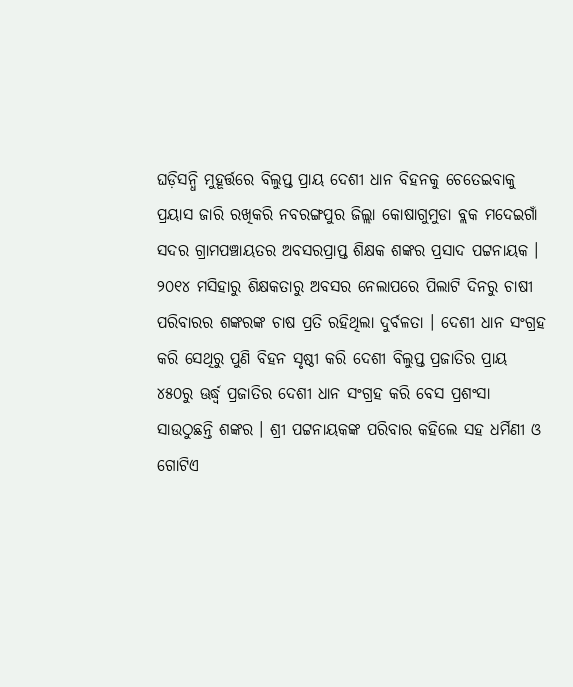ଘଡ଼ିସନ୍ଧି ମୁହୂର୍ତ୍ତରେ ବିଲୁପ୍ତ ପ୍ରାୟ ଦେଶୀ ଧାନ ବିହନକୁ ଚେତେଇବାକୁ ପ୍ରୟାସ ଜାରି ରଖିକରି ନବରଙ୍ଗପୁର ଜିଲ୍ଲା କୋଷାଗୁମୁଡା ବ୍ଲକ ମଦେଇଗାଁ ସଦର ଗ୍ରାମପଞ୍ଚାୟତର ଅବସରପ୍ରାପ୍ତ ଶିକ୍ଷକ ଶଙ୍କର ପ୍ରସାଦ ପଟ୍ଟନାୟକ । ୨୦୧୪ ମସିହାରୁ ଶିକ୍ଷକତାରୁ ଅବସର ନେଲାପରେ ପିଲାଟି ଦିନରୁ ଚାଷୀ ପରିବାରର ଶଙ୍କରଙ୍କ ଚାଷ ପ୍ରତି ରହିଥିଲା ଦୁର୍ବଳତା । ଦେଶୀ ଧାନ ସଂଗ୍ରହ କରି ସେଥିରୁ ପୁଣି ବିହନ ସୃଷ୍ଠୀ କରି ଦେଶୀ ବିଲୁପ୍ତ ପ୍ରଜାତିର ପ୍ରାୟ ୪୫୦ରୁ ଊର୍ଦ୍ଧ୍ଵ ପ୍ରଜାତିର ଦେଶୀ ଧାନ ସଂଗ୍ରହ କରି ବେସ ପ୍ରଶଂସା ସାଉଠୁଛନ୍ତି ଶଙ୍କର । ଶ୍ରୀ ପଟ୍ଟନାୟକଙ୍କ ପରିବାର କହିଲେ ସହ ଧର୍ମିଣୀ ଓ ଗୋଟିଏ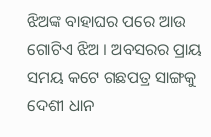ଝିଅଙ୍କ ବାହାଘର ପରେ ଆଉ ଗୋଟିଏ ଝିଅ । ଅବସରର ପ୍ରାୟ ସମୟ କଟେ ଗଛପତ୍ର ସାଙ୍ଗକୁ ଦେଶୀ ଧାନ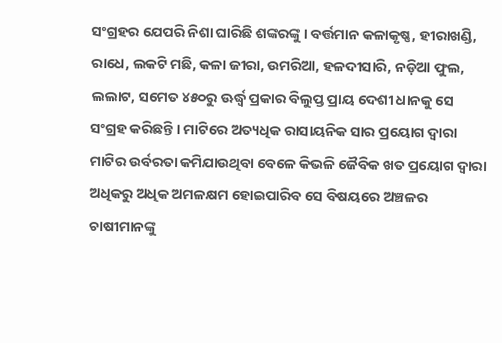ସଂଗ୍ରହର ଯେପରି ନିଶା ଘାରିଛି ଶଙ୍କରଙ୍କୁ । ବର୍ତ୍ତମାନ କଳାକୃଷ୍ଣ, ହୀରାଖଣ୍ଡି, ରାଧେ, ଲକଟି ମଛି, କଳା ଜୀରା, ଉମରିଆ, ହଳଦୀସାରି, ନଡ଼ିଆ ଫୁଲ, ଲଲାଟ, ସମେତ ୪୫୦ରୁ ଊର୍ଦ୍ଧ୍ଵ ପ୍ରକାର ବିଲୁପ୍ତ ପ୍ରାୟ ଦେଶୀ ଧାନକୁ ସେ ସଂଗ୍ରହ କରିଛନ୍ତି । ମାଟିରେ ଅତ୍ୟଧିକ ରାସାୟନିକ ସାର ପ୍ରୟୋଗ ଦ୍ଵାରା ମାଟିର ଉର୍ବରତା କମିଯାଉଥିବା ବେଳେ କିଭଳି ଜୈବିକ ଖତ ପ୍ରୟୋଗ ଦ୍ଵାରା ଅଧିକରୁ ଅଧିକ ଅମଳକ୍ଷମ ହୋଇପାରିବ ସେ ବିଷୟରେ ଅଞ୍ଚଳର ଚାଷୀମାନଙ୍କୁ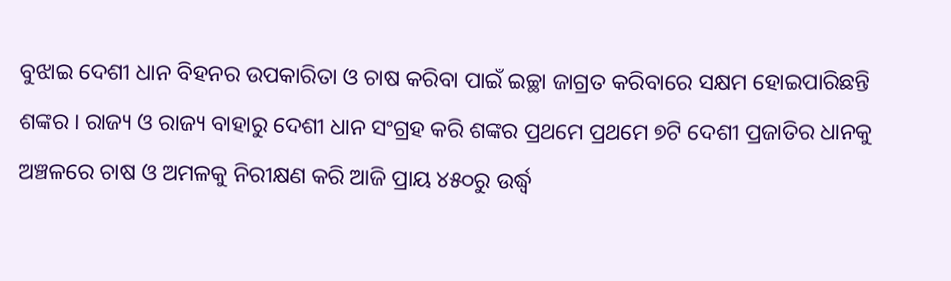ବୁଝାଇ ଦେଶୀ ଧାନ ବିହନର ଉପକାରିତା ଓ ଚାଷ କରିବା ପାଇଁ ଇଚ୍ଛା ଜାଗ୍ରତ କରିବାରେ ସକ୍ଷମ ହୋଇପାରିଛନ୍ତି ଶଙ୍କର । ରାଜ୍ୟ ଓ ରାଜ୍ୟ ବାହାରୁ ଦେଶୀ ଧାନ ସଂଗ୍ରହ କରି ଶଙ୍କର ପ୍ରଥମେ ପ୍ରଥମେ ୭ଟି ଦେଶୀ ପ୍ରଜାତିର ଧାନକୁ ଅଞ୍ଚଳରେ ଚାଷ ଓ ଅମଳକୁ ନିରୀକ୍ଷଣ କରି ଆଜି ପ୍ରାୟ ୪୫୦ରୁ ଉର୍ଦ୍ଧ୍ଵ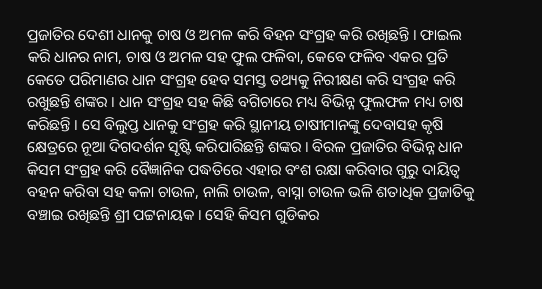ପ୍ରଜାତିର ଦେଶୀ ଧାନକୁ ଚାଷ ଓ ଅମଳ କରି ବିହନ ସଂଗ୍ରହ କରି ରଖିଛନ୍ତି । ଫାଇଲ କରି ଧାନର ନାମ, ଚାଷ ଓ ଅମଳ ସହ ଫୁଲ ଫଳିବା, କେବେ ଫଳିବ ଏକର ପ୍ରତି କେତେ ପରିମାଣର ଧାନ ସଂଗ୍ରହ ହେବ ସମସ୍ତ ତଥ୍ୟକୁ ନିରୀକ୍ଷଣ କରି ସଂଗ୍ରହ କରି ରଖୁଛନ୍ତି ଶଙ୍କର । ଧାନ ସଂଗ୍ରହ ସହ କିଛି ବଗିଚାରେ ମଧ୍ୟ ବିଭିନ୍ନ ଫୁଲଫଳ ମଧ୍ୟ ଚାଷ କରିଛନ୍ତି । ସେ ବିଲୁପ୍ତ ଧାନକୁ ସଂଗ୍ରହ କରି ସ୍ଥାନୀୟ ଚାଷୀମାନଙ୍କୁ ଦେବାସହ କୃଷି କ୍ଷେତ୍ରରେ ନୂଆ ଦିଗଦର୍ଶନ ସୃଷ୍ଟି କରିପାରିଛନ୍ତି ଶଙ୍କର । ବିରଳ ପ୍ରଜାତିର ବିଭିନ୍ନ ଧାନ କିସମ ସଂଗ୍ରହ କରି ବୈଜ୍ଞାନିକ ପଦ୍ଧତିରେ ଏହାର ବଂଶ ରକ୍ଷା କରିବାର ଗୁରୁ ଦାୟିତ୍ଵ ବହନ କରିବା ସହ କଳା ଚାଉଳ, ନାଲି ଚାଉଳ, ବାସ୍ନା ଚାଉଳ ଭଳି ଶତାଧିକ ପ୍ରଜାତିକୁ ବଞ୍ଚାଇ ରଖିଛନ୍ତି ଶ୍ରୀ ପଟ୍ଟନାୟକ । ସେହି କିସମ ଗୁଡିକର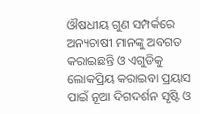ଔଷଧୀୟ ଗୁଣ ସମ୍ପର୍କରେ ଅନ୍ୟଚାଷୀ ମାନଙ୍କୁ ଅବଗତ କରାଇଛନ୍ତି ଓ ଏଗୁଡିକୁ ଲୋକପ୍ରିୟ କରାଇବା ପ୍ରୟାସ ପାଇଁ ନୂଆ ଦିଗଦର୍ଶନ ସୃଷ୍ଟି ଓ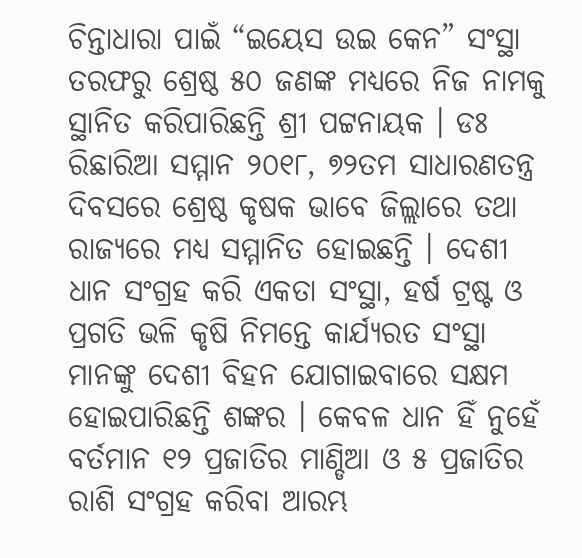ଚିନ୍ତାଧାରା ପାଇଁ “ଇୟେସ ଉଇ କେନ” ସଂସ୍ଥା ତରଫରୁ ଶ୍ରେଷ୍ଠ ୫୦ ଜଣଙ୍କ ମଧ୍ୟରେ ନିଜ ନାମକୁ ସ୍ଥାନିତ କରିପାରିଛନ୍ତି ଶ୍ରୀ ପଟ୍ଟନାୟକ । ଡଃ ରିଛାରିଆ ସମ୍ମାନ ୨୦୧୮, ୭୨ତମ ସାଧାରଣତନ୍ତ୍ର ଦିବସରେ ଶ୍ରେଷ୍ଠ କୃଷକ ଭାବେ ଜିଲ୍ଲାରେ ତଥା ରାଜ୍ୟରେ ମଧ୍ୟ ସମ୍ମାନିତ ହୋଇଛନ୍ତି । ଦେଶୀ ଧାନ ସଂଗ୍ରହ କରି ଏକତା ସଂସ୍ଥା, ହର୍ଷ ଟ୍ରଷ୍ଟ ଓ ପ୍ରଗତି ଭଳି କୃଷି ନିମନ୍ତେ କାର୍ଯ୍ୟରତ ସଂସ୍ଥା ମାନଙ୍କୁ ଦେଶୀ ବିହନ ଯୋଗାଇବାରେ ସକ୍ଷମ ହୋଇପାରିଛନ୍ତି ଶଙ୍କର । କେବଳ ଧାନ ହିଁ ନୁହେଁ ବର୍ତମାନ ୧୨ ପ୍ରଜାତିର ମାଣ୍ଡିଆ ଓ ୫ ପ୍ରଜାତିର ରାଶି ସଂଗ୍ରହ କରିବା ଆରମ୍ଭ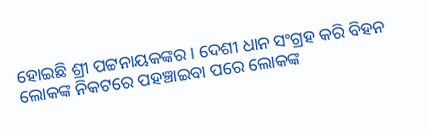ହୋଇଛି ଶ୍ରୀ ପଟ୍ଟନାୟକଙ୍କର । ଦେଶୀ ଧାନ ସଂଗ୍ରହ କରି ବିହନ ଲୋକଙ୍କ ନିକଟରେ ପହଞ୍ଚାଇବା ପରେ ଲୋକଙ୍କ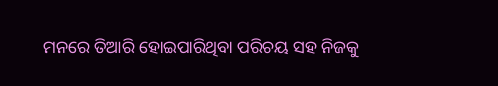ମନରେ ତିଆରି ହୋଇପାରିଥିବା ପରିଚୟ ସହ ନିଜକୁ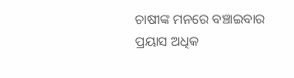ଚାଷୀଙ୍କ ମନରେ ବଞ୍ଚାଇବାର ପ୍ରୟାସ ଅଧିକ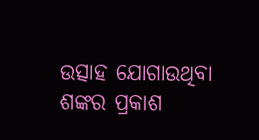ଉତ୍ସାହ ଯୋଗାଉଥିବା ଶଙ୍କର ପ୍ରକାଶ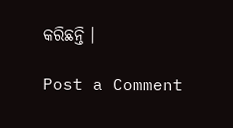କରିଛନ୍ତି ।

Post a Comment